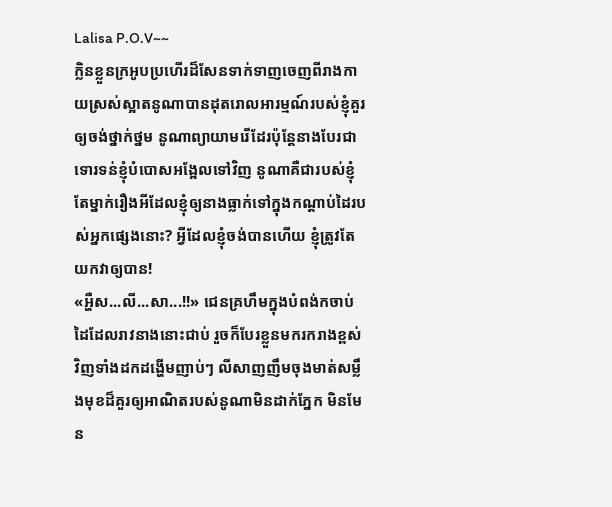Lalisa P.O.V~~
ក្លិនខ្លួនក្រអូបប្រហើរដ៏សែនទាក់ទាញចេញពីរាងកាយស្រស់ស្អាតនូណាបានដុតរោលអារម្មណ៍របស់ខ្ញុំគួរឲ្យចង់ថ្នាក់ថ្នម នូណាព្យាយាមរើដែរប៉ុន្តែនាងបែរជាទោរទន់ខ្ញុំបំបោសអង្អែលទៅវិញ នូណាគឺជារបស់ខ្ញុំតែម្នាក់រឿងអីដែលខ្ញុំឲ្យនាងធ្លាក់ទៅក្នុងកណ្ដាប់ដៃរបស់អ្នកផ្សេងនោះ? អ្វីដែលខ្ញុំចង់បានហើយ ខ្ញុំត្រូវតែយកវាឲ្យបាន!
«អ្ហឺស...លី...សា...!!» ជេនគ្រហឹមក្នុងបំពង់កចាប់ដៃដែលរាវនាងនោះជាប់ រួចក៏បែរខ្លួនមករករាងខ្ពស់វិញទាំងដកដង្ហើមញាប់ៗ លីសាញញឹមចុងមាត់សម្លឹងមុខដ៏គួរឲ្យអាណិតរបស់នូណាមិនដាក់ភ្នែក មិនមែន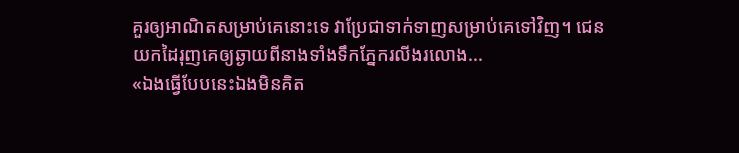គួរឲ្យអាណិតសម្រាប់គេនោះទេ វាប្រែជាទាក់ទាញសម្រាប់គេទៅវិញ។ ជេនយកដៃរុញគេឲ្យឆ្ងាយពីនាងទាំងទឹកភ្នែករលីងរលោង...
«ឯងធ្វើបែបនេះឯងមិនគិត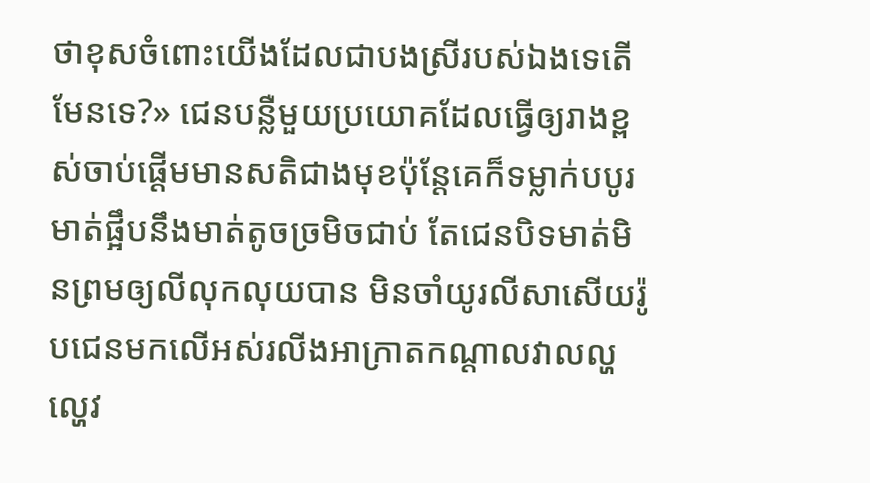ថាខុសចំពោះយើងដែលជាបងស្រីរបស់ឯងទេតើមែនទេ?» ជេនបន្លឺមួយប្រយោគដែលធ្វើឲ្យរាងខ្ពស់ចាប់ផ្ដើមមានសតិជាងមុខប៉ុន្តែគេក៏ទម្លាក់បបូរមាត់ផ្អឹបនឹងមាត់តូចច្រមិចជាប់ តែជេនបិទមាត់មិនព្រមឲ្យលីលុកលុយបាន មិនចាំយូរលីសាសើយរ៉ូបជេនមកលើអស់រលីងអាក្រាតកណ្ដាលវាលល្ហល្ហេវ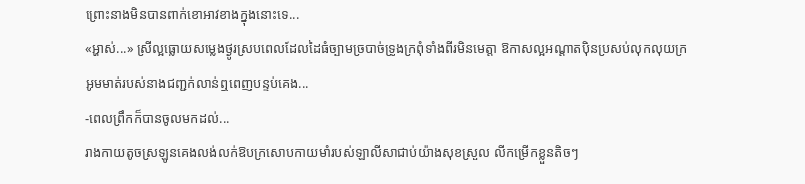ព្រោះនាងមិនបានពាក់ខោអាវខាងក្នុងនោះទេ...
«អ្ហាស់...» ស្រីល្អធ្លោយសម្លេងថ្ងូរស្របពេលដែលដៃធំច្បាមច្របាច់ទ្រូងក្រពុំទាំងពីរមិនមេត្តា ឱកាសល្អអណ្ដាតប៉ិនប្រសប់លុកលុយក្រអូមមាត់របស់នាងជញ្ជក់លាន់ឮពេញបន្ទប់គេង...
-ពេលព្រឹកក៏បានចូលមកដល់...
រាងកាយតូចស្រឡូនគេងលង់លក់ឱបក្រសោបកាយមាំរបស់ឡាលីសាជាប់យ៉ាងសុខស្រួល លីកម្រើកខ្លួនតិចៗ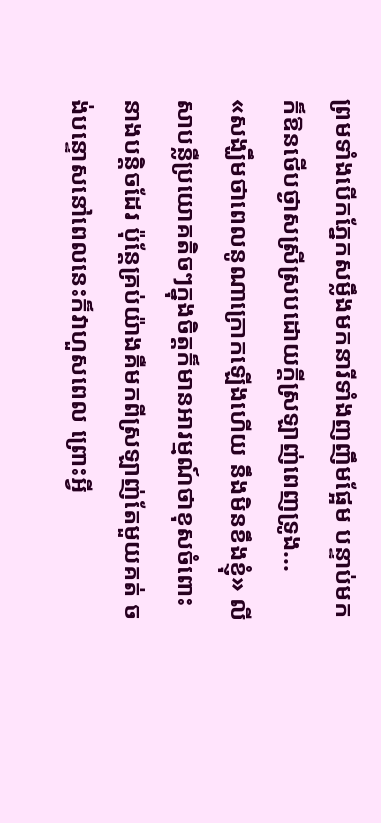ព្រមទាំងបើកភ្នែកសម្លឹងមកនារីទាំងញញឹមផ្អែម បន្ទាប់មកក៏ឱនថើបថ្ងាសស្រីស្របដោយក្ដីស្រឡាញ់ពេញទ្រូង...
«សង្ឃឹមថាពេលនូណាក្រោកឡើងហើយ នឹងមិនខឹងខ្ញុំ» លីសាបន្លឺប្រយោគតិចៗក្នុងចិត្តក៏មានអារម្មណ៍ថាខុសចំពោះនាងបន្តិចដែរ ប៉ុន្តែគ្រប់យ៉ាងគឺមកពីស្រឡាញ់តែមួយគត់ ចង់បន្ទោសនៅពេលនេះក៏វាហួសពេល ព្រោះអ្វី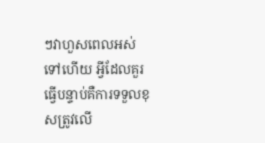ៗវាហួសពេលអស់ទៅហើយ អ្វីដែលគួរធ្វើបន្ទាប់គឺការទទួលខុសត្រូវលើ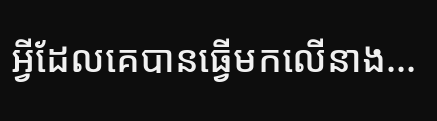អ្វីដែលគេបានធ្វើមកលើនាង...